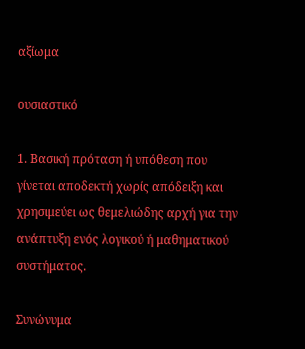αξίωμα

ουσιαστικό

1. Βασική πρόταση ή υπόθεση που γίνεται αποδεκτή χωρίς απόδειξη και χρησιμεύει ως θεμελιώδης αρχή για την ανάπτυξη ενός λογικού ή μαθηματικού συστήματος.

Συνώνυμα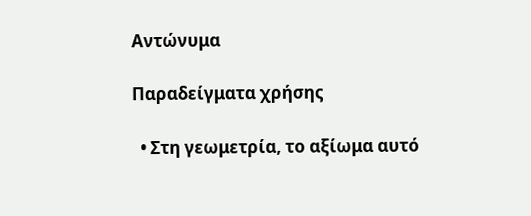Αντώνυμα

Παραδείγματα χρήσης

  • Στη γεωμετρία, το αξίωμα αυτό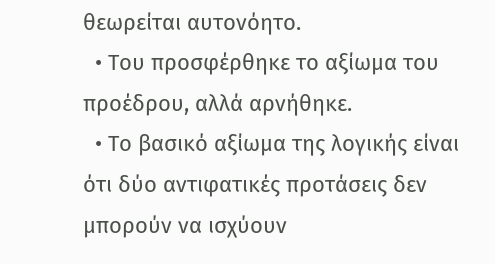θεωρείται αυτονόητο.
  • Του προσφέρθηκε το αξίωμα του προέδρου, αλλά αρνήθηκε.
  • Το βασικό αξίωμα της λογικής είναι ότι δύο αντιφατικές προτάσεις δεν μπορούν να ισχύουν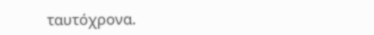ταυτόχρονα.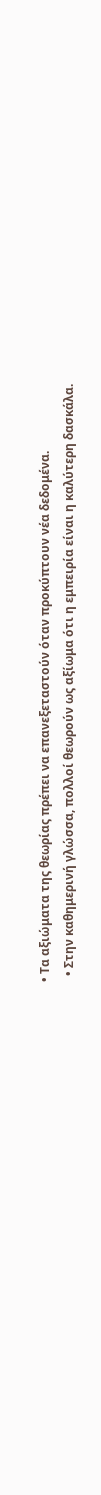• Τα αξιώματα της θεωρίας πρέπει να επανεξεταστούν όταν προκύπτουν νέα δεδομένα.
  • Στην καθημερινή γλώσσα, πολλοί θεωρούν ως αξίωμα ότι η εμπειρία είναι η καλύτερη δασκάλα.